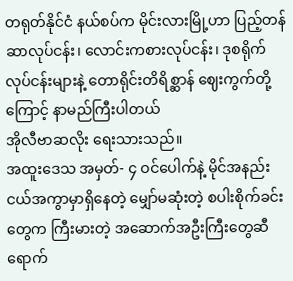တရုတ်နိုင်ငံ နယ်စပ်က မိုင်းလားမြို့ဟာ ပြည့်တန်ဆာလုပ်ငန်း၊ လောင်းကစားလုပ်ငန်း၊ ဒုစရိုက်လုပ်ငန်းများနဲ့ တောရိုင်းတိရိစ္ဆာန် ဈေးကွက်တို့ကြောင့် နာမည်ကြီးပါတယ်
အိုလီဗာဆလိုး ရေးသားသည်။
အထူးဒေသ အမှတ်- ၄ ဝင်ပေါက်နဲ့ မိုင်အနည်းငယ်အကွာမှာရှိနေတဲ့ မျှော်မဆုံးတဲ့ စပါးစိုက်ခင်းတွေက ကြီးမားတဲ့ အဆောက်အဦးကြီးတွေဆီ ရောက်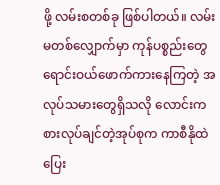ဖို့ လမ်းစတစ်ခု ဖြစ်ပါတယ်။ လမ်းမတစ်လျှောက်မှာ ကုန်ပစ္စည်းတွေ ရောင်းဝယ်ဖောက်ကားနေကြတဲ့ အလုပ်သမားတွေရှိသလို လောင်းကစားလုပ်ချင်တဲ့အုပ်စုက ကာစီနိုထဲ ပြေး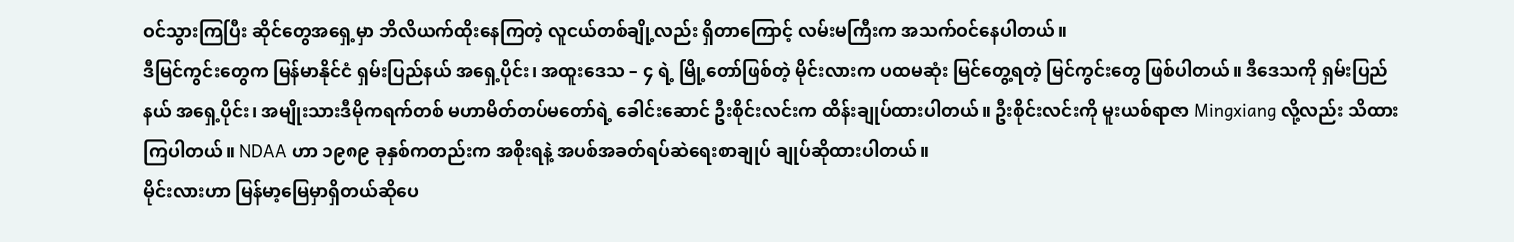ဝင်သွားကြပြီး ဆိုင်တွေအရှေ့မှာ ဘိလိယက်ထိုးနေကြတဲ့ လူငယ်တစ်ချို့လည်း ရှိတာကြောင့် လမ်းမကြီးက အသက်ဝင်နေပါတယ်။
ဒီမြင်ကွင်းတွေက မြန်မာနိုင်ငံ ရှမ်းပြည်နယ် အရှေ့ပိုင်း၊ အထူးဒေသ – ၄ ရဲ့ မြို့တော်ဖြစ်တဲ့ မိုင်းလားက ပထမဆုံး မြင်တွေ့ရတဲ့ မြင်ကွင်းတွေ ဖြစ်ပါတယ်။ ဒီဒေသကို ရှမ်းပြည်နယ် အရှေ့ပိုင်း၊ အမျိုးသားဒီမိုကရက်တစ် မဟာမိတ်တပ်မတော်ရဲ့ ခေါင်းဆောင် ဦးစိုင်းလင်းက ထိန်းချုပ်ထားပါတယ်။ ဦးစိုင်းလင်းကို မူးယစ်ရာဇာ Mingxiang လို့လည်း သိထားကြပါတယ်။ NDAA ဟာ ၁၉၈၉ ခုနှစ်ကတည်းက အစိုးရနဲ့ အပစ်အခတ်ရပ်ဆဲရေးစာချုပ် ချုပ်ဆိုထားပါတယ်။
မိုင်းလားဟာ မြန်မာ့မြေမှာရှိတယ်ဆိုပေ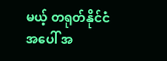မယ့် တရုတ်နိုင်ငံအပေါ် အ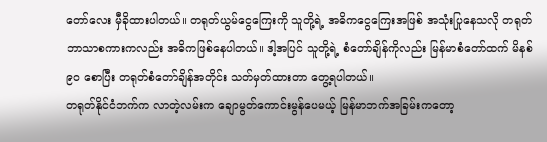တော်လေး မှီခိုထားပါတယ်။ တရုတ်ယွမ်ငွေကြေးကို သူတို့ရဲ့ အဓိကငွေကြေးအဖြစ် အသုံးပြုနေသလို တရုတ်ဘာသာစကားကလည်း အဓိကဖြစ်နေပါတယ်။ ဒါ့အပြင် သူတို့ရဲ့ စံတော်ချိန်ကိုလည်း မြန်မာစံတော်ထက် မိနစ် ၉၀ စောပြီး တရုတ်စံတော်ချိန်အတိုင်း သတ်မှတ်ထားတာ တွေ့ရပါတယ်။
တရုတ်နိုင်ငံဘက်က လာတဲ့လမ်းက ချောမွတ်ကောင်းမွန်ပေမယ့် မြန်မာဘက်အခြမ်းကတော့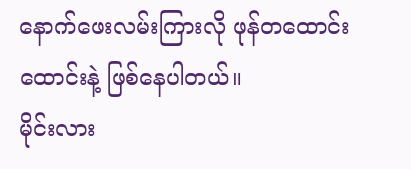နောက်ဖေးလမ်းကြားလို ဖုန်တထောင်းထောင်းနဲ့ ဖြစ်နေပါတယ်။
မိုင်းလား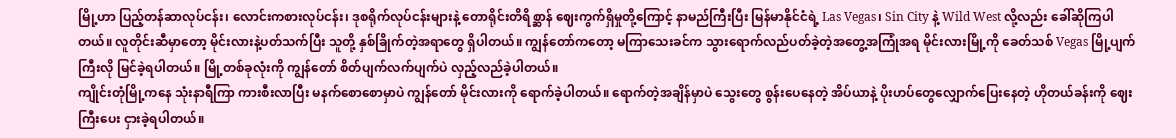မြို့ဟာ ပြည့်တန်ဆာလုပ်ငန်း၊ လောင်းကစားလုပ်ငန်း၊ ဒုစရိုက်လုပ်ငန်းများနဲ့ တောရိုင်းတိရိစ္ဆာန် ဈေးကွက်ရှိမှုတို့ကြောင့် နာမည်ကြီးပြီး မြန်မာနိုင်ငံရဲ့ Las Vegas၊ Sin City နဲ့ Wild West လို့လည်း ခေါ်ဆိုကြပါတယ်။ လူတိုင်းဆီမှာတော့ မိုင်းလားနဲ့ပတ်သက်ပြီး သူတို့ နှစ်ခြိုက်တဲ့အရာတွေ ရှိပါတယ်။ ကျွန်တော်ကတော့ မကြာသေးခင်က သွားရောက်လည်ပတ်ခဲ့တဲ့အတွေ့အကြုံအရ မိုင်းလားမြို့ကို ခေတ်သစ် Vegas မြို့ပျက်ကြီးလို မြင်ခဲ့ရပါတယ်။ မြို့တစ်ခုလုံးကို ကျွန်တော် စိတ်ပျက်လက်ပျက်ပဲ လှည့်လည်ခဲ့ပါတယ်။
ကျိုင်းတုံမြို့ကနေ သုံးနာရီကြာ ကားစီးလာပြီး မနက်စောစောမှာပဲ ကျွန်တော် မိုင်းလားကို ရောက်ခဲ့ပါတယ်။ ရောက်တဲ့အချိန်မှာပဲ သွေးတွေ စွန်းပေနေတဲ့ အိပ်ယာနဲ့ ပိုးဟပ်တွေလျှောက်ပြေးနေတဲ့ ဟိုတယ်ခန်းကို ဈေးကြီးပေး ငှားခဲ့ရပါတယ်။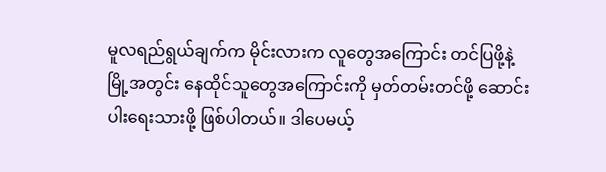မူလရည်ရွယ်ချက်က မိုင်းလားက လူတွေအကြောင်း တင်ပြဖို့နဲ့ မြို့အတွင်း နေထိုင်သူတွေအကြောင်းကို မှတ်တမ်းတင်ဖို့ ဆောင်းပါးရေးသားဖို့ ဖြစ်ပါတယ်။ ဒါပေမယ့်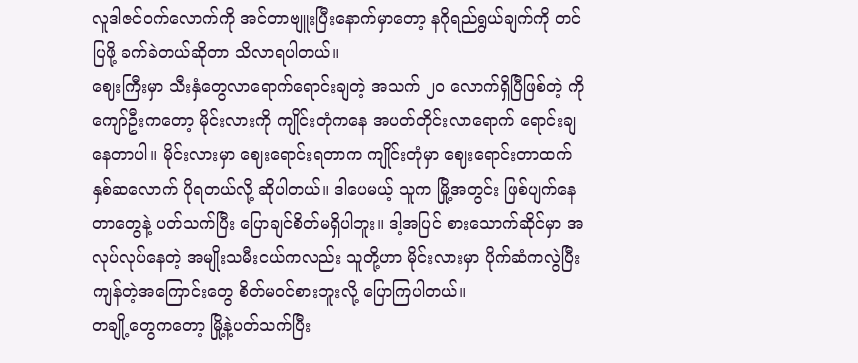လူဒါဇင်ဝက်လောက်ကို အင်တာဗျူးပြီးနောက်မှာတော့ နဂိုရည်ရွယ်ချက်ကို တင်ပြဖို့ ခက်ခဲတယ်ဆိုတာ သိလာရပါတယ်။
ဈေးကြီးမှာ သီးနှံတွေလာရောက်ရောင်းချတဲ့ အသက် ၂၀ လောက်ရှိပြီဖြစ်တဲ့ ကိုကျော်ဦးကတော့ မိုင်းလားကို ကျိုင်းတုံကနေ အပတ်တိုင်းလာရောက် ရောင်းချနေတာပါ။ မိုင်းလားမှာ ဈေးရောင်းရတာက ကျိုင်းတုံမှာ ဈေးရောင်းတာထက် နှစ်ဆလောက် ပိုရတယ်လို့ ဆိုပါတယ်။ ဒါပေမယ့် သူက မြို့အတွင်း ဖြစ်ပျက်နေတာတွေနဲ့ ပတ်သက်ပြီး ပြောချင်စိတ်မရှိပါဘူး။ ဒါ့အပြင် စားသောက်ဆိုင်မှာ အလုပ်လုပ်နေတဲ့ အမျိုးသမီးငယ်ကလည်း သူတို့ဟာ မိုင်းလားမှာ ပိုက်ဆံကလွဲပြီး ကျန်တဲ့အကြောင်းတွေ စိတ်မဝင်စားဘူးလို့ ပြောကြပါတယ်။
တချို့တွေကတော့ မြို့နဲ့ပတ်သက်ပြီး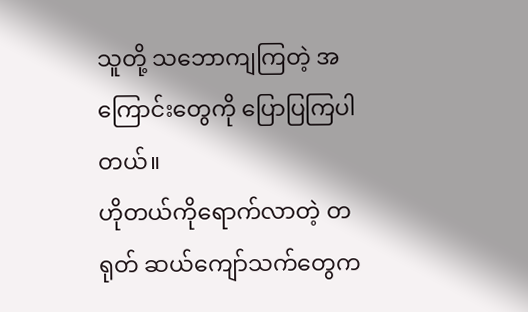သူတို့ သဘောကျကြတဲ့ အကြောင်းတွေကို ပြောပြကြပါတယ်။
ဟိုတယ်ကိုရောက်လာတဲ့ တရုတ် ဆယ်ကျော်သက်တွေက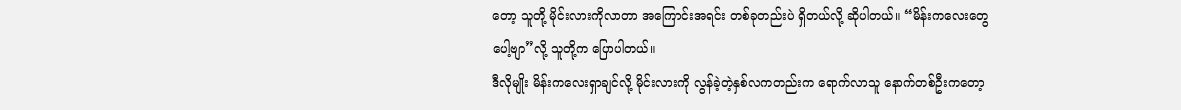တော့ သူတို့ မိုင်းလားကိုလာတာ အကြောင်းအရင်း တစ်ခုတည်းပဲ ရှိတယ်လို့ ဆိုပါတယ်။ “မိန်းကလေးတွေပေါ့ဗျာ”လို့ သူတို့က ပြောပါတယ်။
ဒီလိုမျိုး မိန်းကလေးရှာချင်လို့ မိုင်းလားကို လွန်ခဲ့တဲ့နှစ်လကတည်းက ရောက်လာသူ နောက်တစ်ဦးကတော့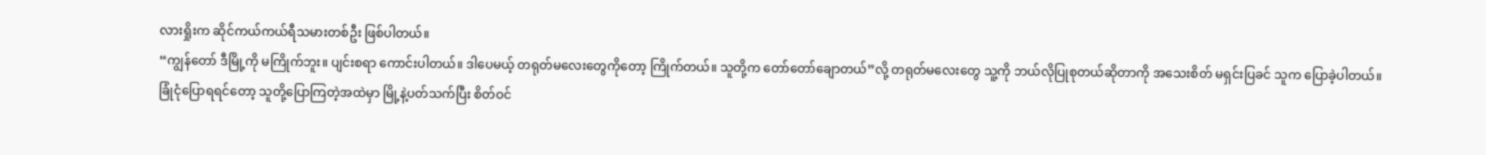လားရှိုးက ဆိုင်ကယ်ကယ်ရီသမားတစ်ဦး ဖြစ်ပါတယ်။
“ကျွန်တော် ဒီမြို့ကို မကြိုက်ဘူး။ ပျင်းစရာ ကောင်းပါတယ်။ ဒါပေမယ့် တရုတ်မလေးတွေကိုတော့ ကြိုက်တယ်။ သူတို့က တော်တော်ချောတယ်”လို့ တရုတ်မလေးတွေ သူ့ကို ဘယ်လိုပြုစုတယ်ဆိုတာကို အသေးစိတ် မရှင်းပြခင် သူက ပြောခဲ့ပါတယ်။
ခြုံငုံပြောရရင်တော့ သူတို့ပြောကြတဲ့အထဲမှာ မြို့နဲ့ပတ်သက်ပြီး စိတ်ဝင်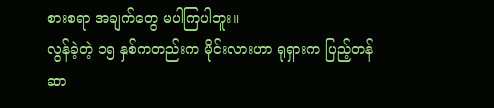စားစရာ အချက်တွေ မပါကြပါဘူး။
လွန်ခဲ့တဲ့ ၁၅ နှစ်ကတည်းက မိုင်းလားဟာ ရုရှားက ပြည့်တန်ဆာ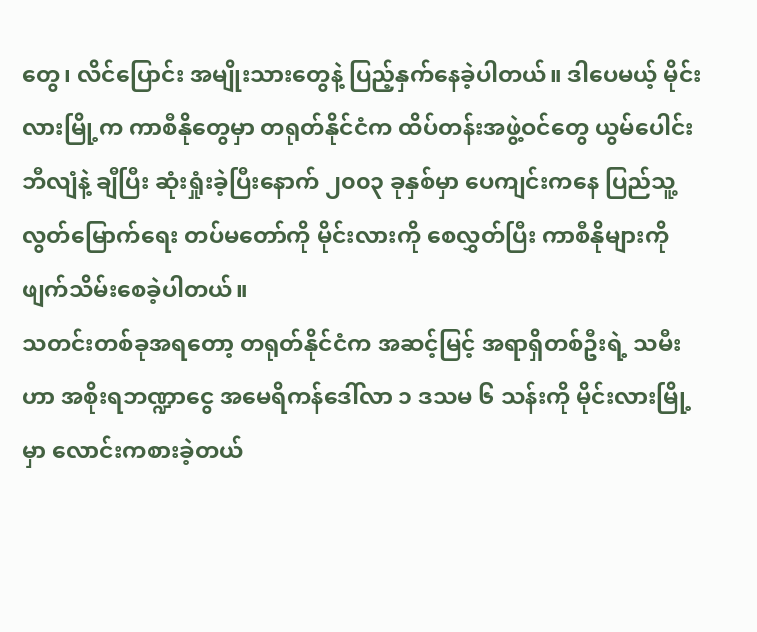တွေ၊ လိင်ပြောင်း အမျိုးသားတွေနဲ့ ပြည့်နှက်နေခဲ့ပါတယ်။ ဒါပေမယ့် မိုင်းလားမြို့က ကာစီနိုတွေမှာ တရုတ်နိုင်ငံက ထိပ်တန်းအဖွဲ့ဝင်တွေ ယွမ်ပေါင်း ဘီလျံနဲ့ ချီပြီး ဆုံးရှုံးခဲ့ပြီးနောက် ၂၀၀၃ ခုနှစ်မှာ ပေကျင်းကနေ ပြည်သူ့လွတ်မြောက်ရေး တပ်မတော်ကို မိုင်းလားကို စေလွှတ်ပြီး ကာစီနိုများကို ဖျက်သိမ်းစေခဲ့ပါတယ်။
သတင်းတစ်ခုအရတော့ တရုတ်နိုင်ငံက အဆင့်မြင့် အရာရှိတစ်ဦးရဲ့ သမီးဟာ အစိုးရဘဏ္ဍာငွေ အမေရိကန်ဒေါ်လာ ၁ ဒသမ ၆ သန်းကို မိုင်းလားမြို့မှာ လောင်းကစားခဲ့တယ်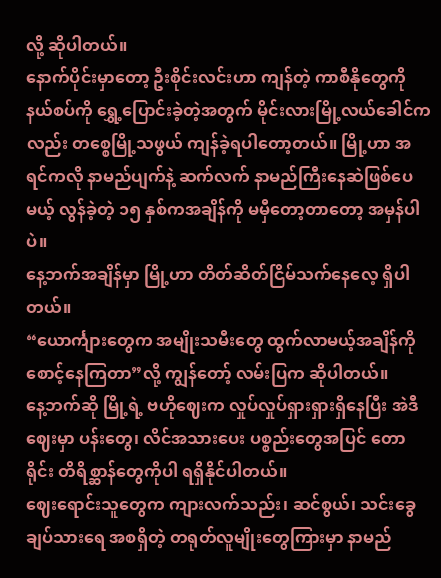လို့ ဆိုပါတယ်။
နောက်ပိုင်းမှာတော့ ဦးစိုင်းလင်းဟာ ကျန်တဲ့ ကာစီနိုတွေကို နယ်စပ်ကို ရွှေ့ပြောင်းခဲ့တဲ့အတွက် မိုင်းလားမြို့လယ်ခေါင်ကလည်း တစ္စေမြို့သဖွယ် ကျန်ခဲ့ရပါတော့တယ်။ မြို့ဟာ အရင်ကလို နာမည်ပျက်နဲ့ ဆက်လက် နာမည်ကြီးနေဆဲဖြစ်ပေမယ့် လွန်ခဲ့တဲ့ ၁၅ နှစ်ကအချိန်ကို မမှီတော့တာတော့ အမှန်ပါပဲ။
နေ့ဘက်အချိန်မှာ မြို့ဟာ တိတ်ဆိတ်ငြိမ်သက်နေလေ့ ရှိပါတယ်။
“ယောင်္ကျားတွေက အမျိုးသမီးတွေ ထွက်လာမယ့်အချိန်ကို စောင့်နေကြတာ”လို့ ကျွန်တော့် လမ်းပြက ဆိုပါတယ်။
နေ့ဘက်ဆို မြို့ရဲ့ ဗဟိုဈေးက လှုပ်လှုပ်ရှားရှားရှိနေပြီး အဲဒီဈေးမှာ ပန်းတွေ၊ လိင်အသားပေး ပစ္စည်းတွေအပြင် တောရိုင်း တိရိစ္ဆာန်တွေကိုပါ ရရှိနိုင်ပါတယ်။
ဈေးရောင်းသူတွေက ကျားလက်သည်း၊ ဆင်စွယ်၊ သင်းခွေချပ်သားရေ အစရှိတဲ့ တရုတ်လူမျိုးတွေကြားမှာ နာမည်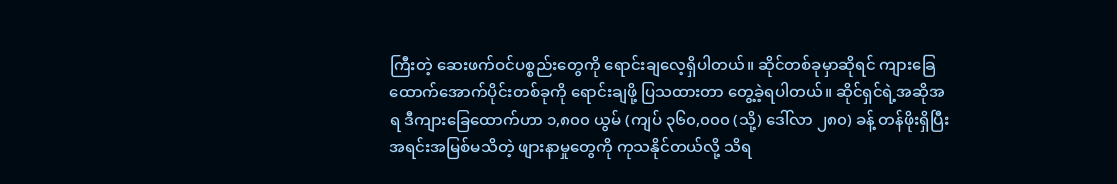ကြီးတဲ့ ဆေးဖက်ဝင်ပစ္စည်းတွေကို ရောင်းချလေ့ရှိပါတယ်။ ဆိုင်တစ်ခုမှာဆိုရင် ကျားခြေထောက်အောက်ပိုင်းတစ်ခုကို ရောင်းချဖို့ ပြသထားတာ တွေ့ခဲ့ရပါတယ်။ ဆိုင်ရှင်ရဲ့အဆိုအရ ဒီကျားခြေထောက်ဟာ ၁,၈၀၀ ယွမ် (ကျပ် ၃၆၀,၀၀၀ (သို့) ဒေါ်လာ ၂၈၀) ခန့် တန်ဖိုးရှိပြီး အရင်းအမြစ်မသိတဲ့ ဖျားနာမှုတွေကို ကုသနိုင်တယ်လို့ သိရ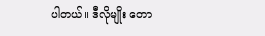ပါတယ်။ ဒီလိုမျိုး တော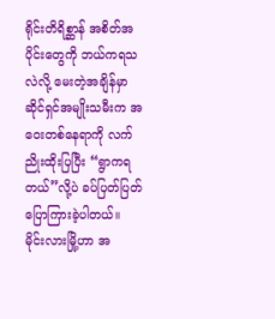ရိုင်းတိရိစ္ဆာန် အစိတ်အပိုင်းတွေကို ဘယ်ကရသလဲလို့ မေးတဲ့အချိန်မှာ ဆိုင်ရှင်အမျိုးသမီးက အဝေးတစ်နေရာကို လက်ညိုးထိုးပြပြီး “ရွာကရတယ်”လို့ပဲ ခပ်ပြတ်ပြတ် ပြောကြားခဲ့ပါတယ်။
မိုင်းလားမြို့ဟာ အ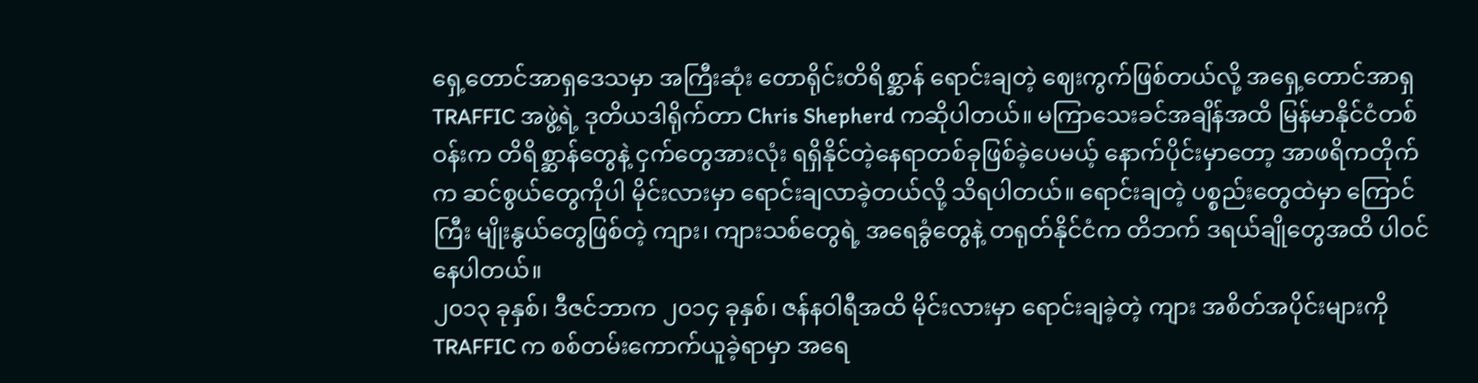ရှေ့တောင်အာရှဒေသမှာ အကြီးဆုံး တောရိုင်းတိရိစ္ဆာန် ရောင်းချတဲ့ ဈေးကွက်ဖြစ်တယ်လို့ အရှေ့တောင်အာရှ TRAFFIC အဖွဲ့ရဲ့ ဒုတိယဒါရိုက်တာ Chris Shepherd ကဆိုပါတယ်။ မကြာသေးခင်အချိန်အထိ မြန်မာနိုင်ငံတစ်ဝန်းက တိရိစ္ဆာန်တွေနဲ့ ငှက်တွေအားလုံး ရရှိနိုင်တဲ့နေရာတစ်ခုဖြစ်ခဲ့ပေမယ့် နောက်ပိုင်းမှာတော့ အာဖရိကတိုက်က ဆင်စွယ်တွေကိုပါ မိုင်းလားမှာ ရောင်းချလာခဲ့တယ်လို့ သိရပါတယ်။ ရောင်းချတဲ့ ပစ္စည်းတွေထဲမှာ ကြောင်ကြီး မျိုးနွယ်တွေဖြစ်တဲ့ ကျား၊ ကျားသစ်တွေရဲ့ အရေခွံတွေနဲ့ တရုတ်နိုင်ငံက တိဘက် ဒရယ်ချိုတွေအထိ ပါဝင်နေပါတယ်။
၂၀၁၃ ခုနှစ်၊ ဒီဇင်ဘာက ၂၀၁၄ ခုနှစ်၊ ဇန်နဝါရီအထိ မိုင်းလားမှာ ရောင်းချခဲ့တဲ့ ကျား အစိတ်အပိုင်းများကို TRAFFIC က စစ်တမ်းကောက်ယူခဲ့ရာမှာ အရေ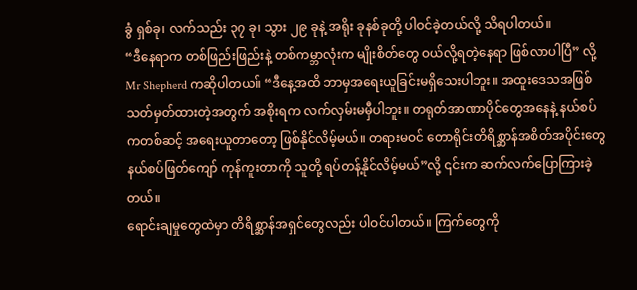ခွံ ရှစ်ခု၊ လက်သည်း ၃၇ ခု၊ သွား ၂၉ ခုနဲ့ အရိုး ခုနစ်ခုတို့ ပါဝင်ခဲ့တယ်လို့ သိရပါတယ်။
“ဒီနေရာက တစ်ဖြည်းဖြည်းနဲ့ တစ်ကမ္ဘာလုံးက မျိုးစိတ်တွေ ဝယ်လို့ရတဲ့နေရာ ဖြစ်လာပါပြီ” လို့ Mr Shepherd ကဆိုပါတယ။် “ဒီနေ့အထိ ဘာမှအရေးယူခြင်းမရှိသေးပါဘူး။ အထူးဒေသအဖြစ်သတ်မှတ်ထားတဲ့အတွက် အစိုးရက လက်လှမ်းမမှီပါဘူး။ တရုတ်အာဏာပိုင်တွေအနေနဲ့ နယ်စပ်ကတစ်ဆင့် အရေးယူတာတော့ ဖြစ်နိုင်လိမ့်မယ်။ တရားမဝင် တောရိုင်းတိရိစ္ဆာန်အစိတ်အပိုင်းတွေ
နယ်စပ်ဖြတ်ကျော် ကုန်ကူးတာကို သူတို့ ရပ်တန့်နိုင်လိမ့်မယ်”လို့ ၎င်းက ဆက်လက်ပြောကြားခဲ့တယ်။
ရောင်းချမှုတွေထဲမှာ တိရိစ္ဆာန်အရှင်တွေလည်း ပါဝင်ပါတယ်။ ကြက်တွေကို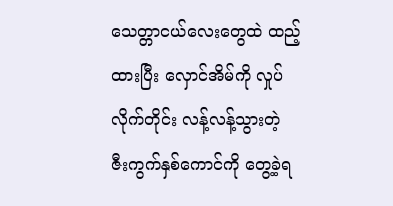သေတ္တာငယ်လေးတွေထဲ ထည့်ထားပြီး လှောင်အိမ်ကို လှုပ်လိုက်တိုင်း လန့်လန့်သွားတဲ့ ဇီးကွက်နှစ်ကောင်ကို တွေ့ခဲ့ရ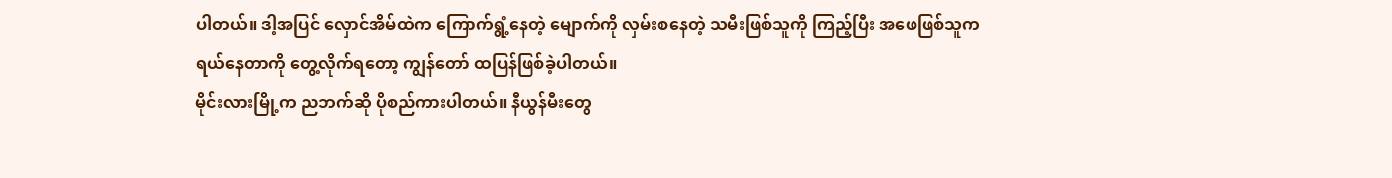ပါတယ်။ ဒါ့အပြင် လှောင်အိမ်ထဲက ကြောက်ရွံ့နေတဲ့ မျောက်ကို လှမ်းစနေတဲ့ သမီးဖြစ်သူကို ကြည့်ပြီး အဖေဖြစ်သူက ရယ်နေတာကို တွေ့လိုက်ရတော့ ကျွန်တော် ထပြန်ဖြစ်ခဲ့ပါတယ်။
မိုင်းလားမြို့က ညဘက်ဆို ပိုစည်ကားပါတယ်။ နီယွန်မီးတွေ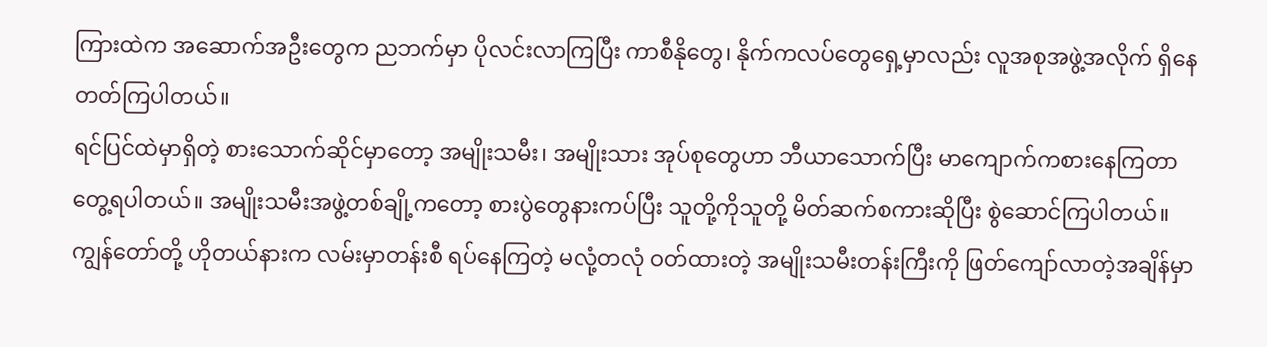ကြားထဲက အဆောက်အဦးတွေက ညဘက်မှာ ပိုလင်းလာကြပြီး ကာစီနိုတွေ၊ နိုက်ကလပ်တွေရှေ့မှာလည်း လူအစုအဖွဲ့အလိုက် ရှိနေတတ်ကြပါတယ်။
ရင်ပြင်ထဲမှာရှိတဲ့ စားသောက်ဆိုင်မှာတော့ အမျိုးသမီး၊ အမျိုးသား အုပ်စုတွေဟာ ဘီယာသောက်ပြီး မာကျောက်ကစားနေကြတာတွေ့ရပါတယ်။ အမျိုးသမီးအဖွဲ့တစ်ချို့ကတော့ စားပွဲတွေနားကပ်ပြီး သူတို့ကိုသူတို့ မိတ်ဆက်စကားဆိုပြီး စွဲဆောင်ကြပါတယ်။
ကျွန်တော်တို့ ဟိုတယ်နားက လမ်းမှာတန်းစီ ရပ်နေကြတဲ့ မလုံ့တလုံ ဝတ်ထားတဲ့ အမျိုးသမီးတန်းကြီးကို ဖြတ်ကျော်လာတဲ့အချိန်မှာ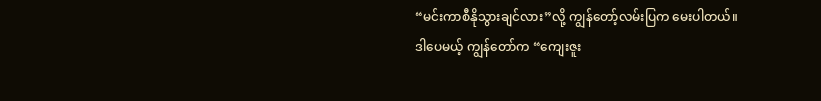“မင်းကာစီနိုသွားချင်လား”လို့ ကျွန်တော့်လမ်းပြက မေးပါတယ်။
ဒါပေမယ့် ကျွန်တော်က “ကျေးဇူး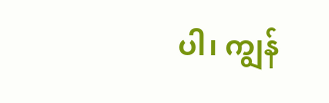ပါ၊ ကျွန်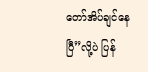တော်အိပ်ချင်နေပြီ”လို့ပဲ ပြန်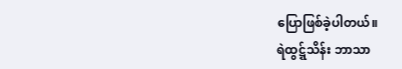ပြောဖြစ်ခဲ့ပါတယ်။
ရဲထွဋ္ဋ်သိန်း ဘာသာ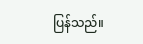ပြန်သည်။